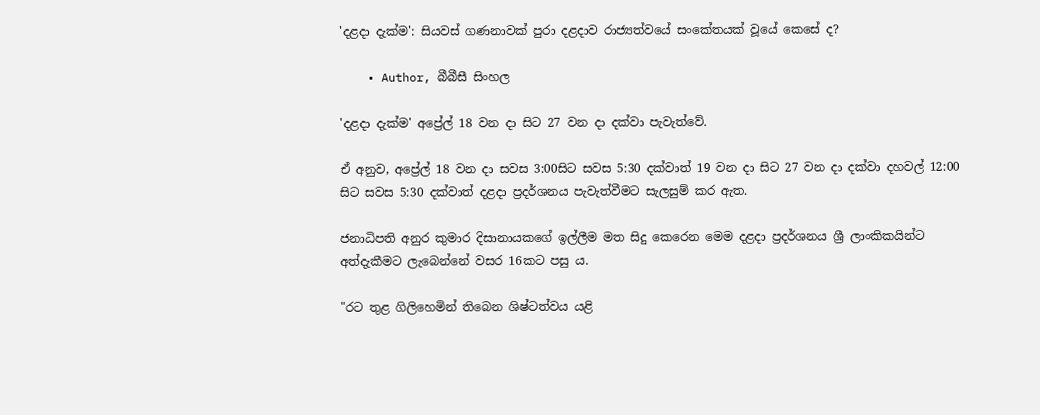'දළදා දැක්ම': සියවස් ගණනාවක් පුරා දළදාව රාජ්‍යත්වයේ සංකේතයක් වූයේ කෙසේ ද?

    • Author, බීබීසී සිංහල

'දළදා දැක්ම' අප්‍රේල් 18 වන දා සිට 27 වන දා දක්වා පැවැත්වේ.

ඒ අනුව, අප්‍රේල් 18 වන දා සවස 3:00සිට සවස 5:30 දක්වාත් 19 වන දා සිට 27 වන දා දක්වා දහවල් 12:00 සිට සවස 5:30 දක්වාත් දළදා ප්‍රදර්ශනය පැවැත්වීමට සැලසුම් කර ඇත.

ජනාධිපති අනුර කුමාර දිසානායකගේ ඉල්ලීම මත සිදු කෙරෙන මෙම දළදා ප්‍රදර්ශනය ශ්‍රී ලාංකිකයින්ට අත්දැකීමට ලැබෙන්නේ වසර 16කට පසු ය.

"රට තුළ ගිලිහෙමින් තිබෙන ශිෂ්ටත්වය යළි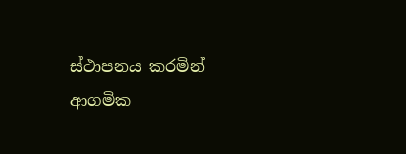ස්ථාපනය කරමින් ආගමික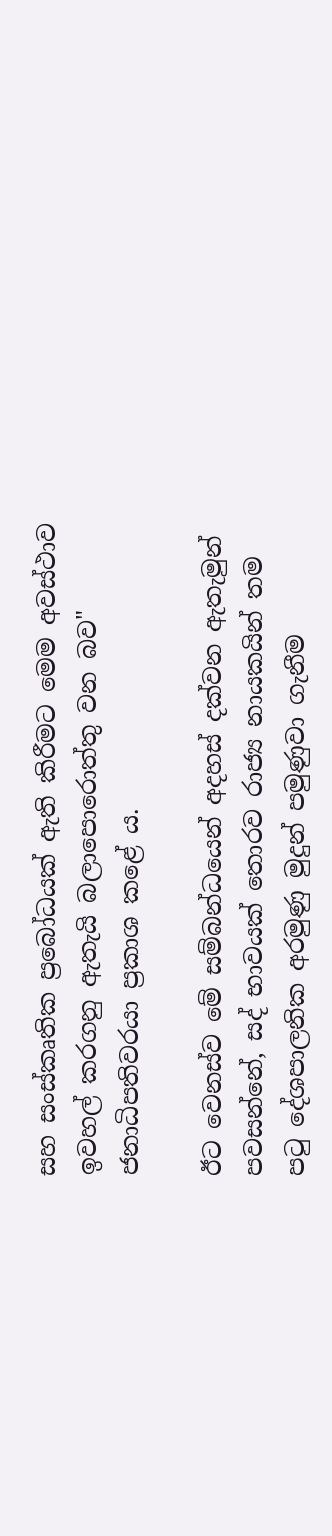සහ සංස්කෘතික ප්‍රබෝධයක් ඇති කිරීමට මෙම අවස්ථාව ඉවහල් කරගනු ඇතැයි බලාපොරොත්තු වන බව" ජනාධිපතිවරයා ප්‍රකාශ කළේ ය.

ඊට වෙනස්ව මේ සම්බන්ධයෙන් අදහස් දක්වන ඇතැමුන් පවසන්නේ, සද් භාවයක් තොරව රාජ්‍ය නායකයින් තම පටු දේශපාලනික අරමුණු මුදුන් පමුණුවා ගැනීම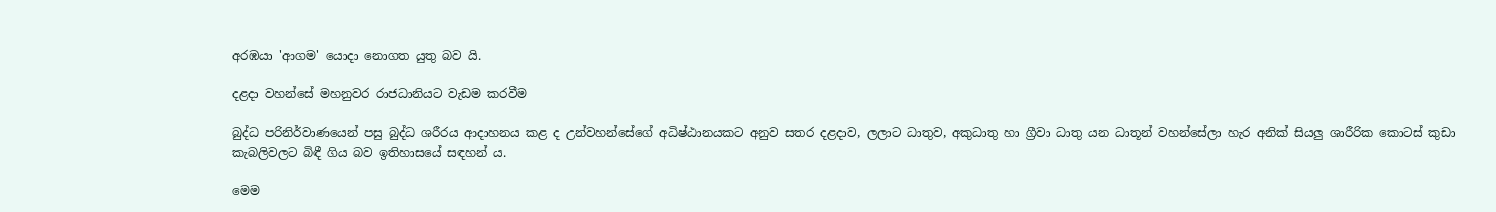අරඹයා 'ආගම' යොදා නොගත යුතු බව යි.

දළදා වහන්සේ මහනුවර රාජධානියට වැඩම කරවීම

බුද්ධ පරිනිර්වාණයෙන් පසු බුද්ධ ශරීරය ආදාහනය කළ ද උන්වහන්සේගේ අධිෂ්ඨානයකට අනුව සතර දළදාව, ලලාට ධාතුව, අකුධාතු හා ග්‍රීවා ධාතු යන ධාතූන් වහන්සේලා හැර අනික් සියලු ශාරීරික කොටස් කුඩා කැබලිවලට බිඳී ගිය බව ඉතිහාසයේ සඳහන් ය.

මෙම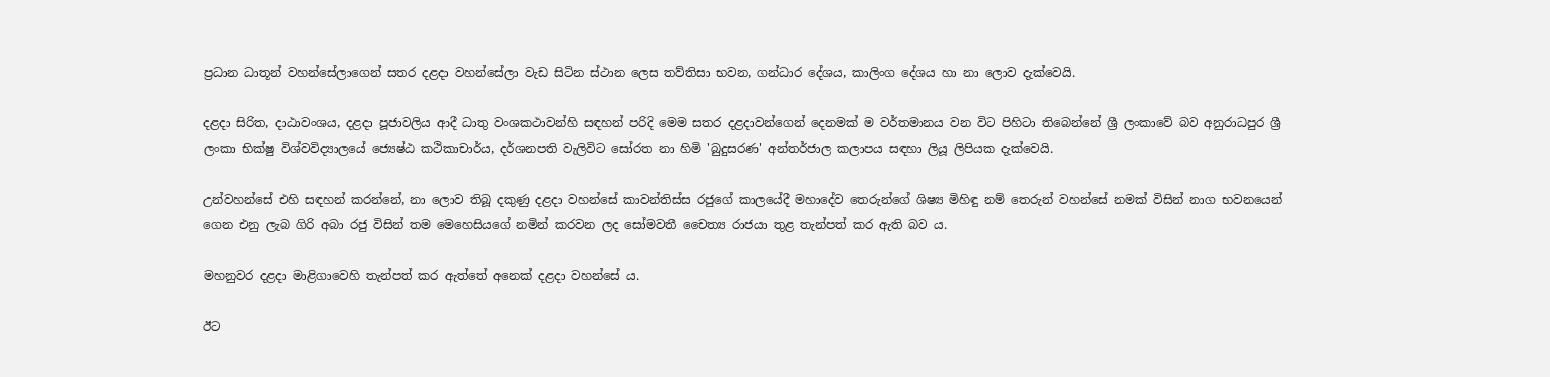ප්‍රධාන ධාතූන් වහන්සේලාගෙන් සතර දළදා වහන්සේලා වැඩ සිටින ස්ථාන ලෙස තව්තිසා භවන, ගන්ධාර දේශය, කාලිංග දේශය හා නා ලොව දැක්වෙයි.

දළදා සිරිත, දාඨාවංශය, දළදා පූජාවලිය ආදී ධාතු වංශකථාවන්හි සඳහන් පරිදි මෙම සතර දළදාවන්ගෙන් දෙනමක් ම වර්තමානය වන විට පිහිටා තිබෙන්නේ ශ්‍රී ලංකාවේ බව අනුරාධපුර ශ්‍රී ලංකා භික්ෂු විශ්වවිද්‍යාලයේ ජ්‍යෙෂ්ඨ කථිකාචාර්ය, දර්ශනපති වැලිවිට සෝරත නා හිමි 'බුදුසරණ' අන්තර්ජාල කලාපය සඳහා ලියූ ලිපියක දැක්වෙයි.

උන්වහන්සේ එහි සඳහන් කරන්නේ, නා ලොව තිබූ දකුණු දළදා වහන්සේ කාවන්තිස්ස රජුගේ කාලයේදී මහාදේව තෙරුන්ගේ ශිෂ්‍ය මිහිඳු නම් තෙරුන් වහන්සේ නමක් විසින් නාග භවනයෙන් ගෙන එනු ලැබ ගිරි අබා රජු විසින් තම මෙහෙසියගේ නමින් කරවන ලද සෝමවතී චෛත්‍ය රාජයා තුළ තැන්පත් කර ඇති බව ය.

මහනුවර දළදා මාළිගාවෙහි තැන්පත් කර ඇත්තේ අනෙක් දළදා වහන්සේ ය.

ඊට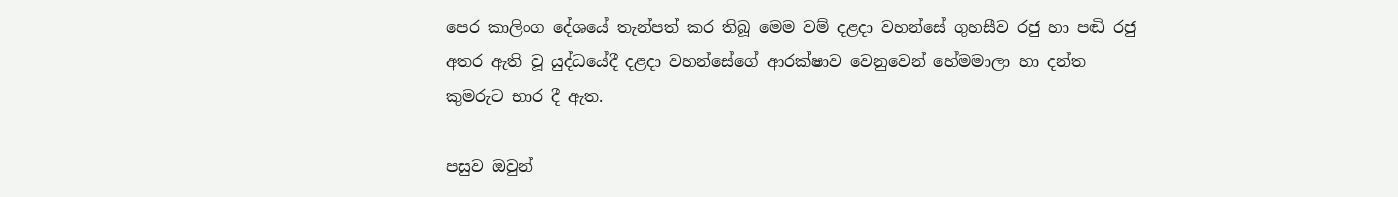පෙර කාලිංග දේශයේ තැන්පත් කර තිබූ මෙම වම් දළදා වහන්සේ ගුහසීව රජු හා පඬි රජු අතර ඇති වූ යුද්ධයේදී දළදා වහන්සේගේ ආරක්ෂාව වෙනුවෙන් හේමමාලා හා දන්ත කුමරුට භාර දී ඇත.

පසුව ඔවුන්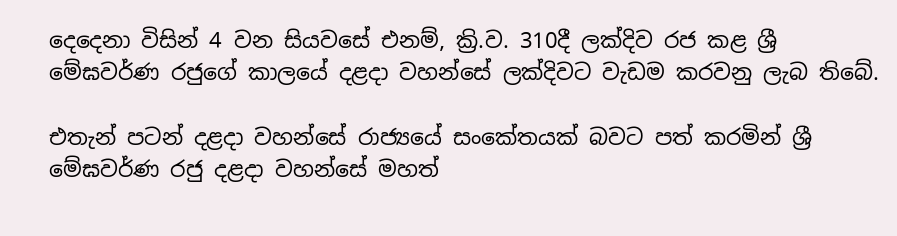දෙදෙනා විසින් 4 වන සියවසේ එනම්, ක්‍රි.ව. 310දී ලක්දිව රජ කළ ශ්‍රී මේඝවර්ණ රජුගේ කාලයේ දළදා වහන්සේ ලක්දිවට වැඩම කරවනු ලැබ තිබේ.

එතැන් පටන් දළදා වහන්සේ රාජ්‍යයේ සංකේතයක් බවට පත් කරමින් ශ්‍රී මේඝවර්ණ රජු දළදා වහන්සේ මහත්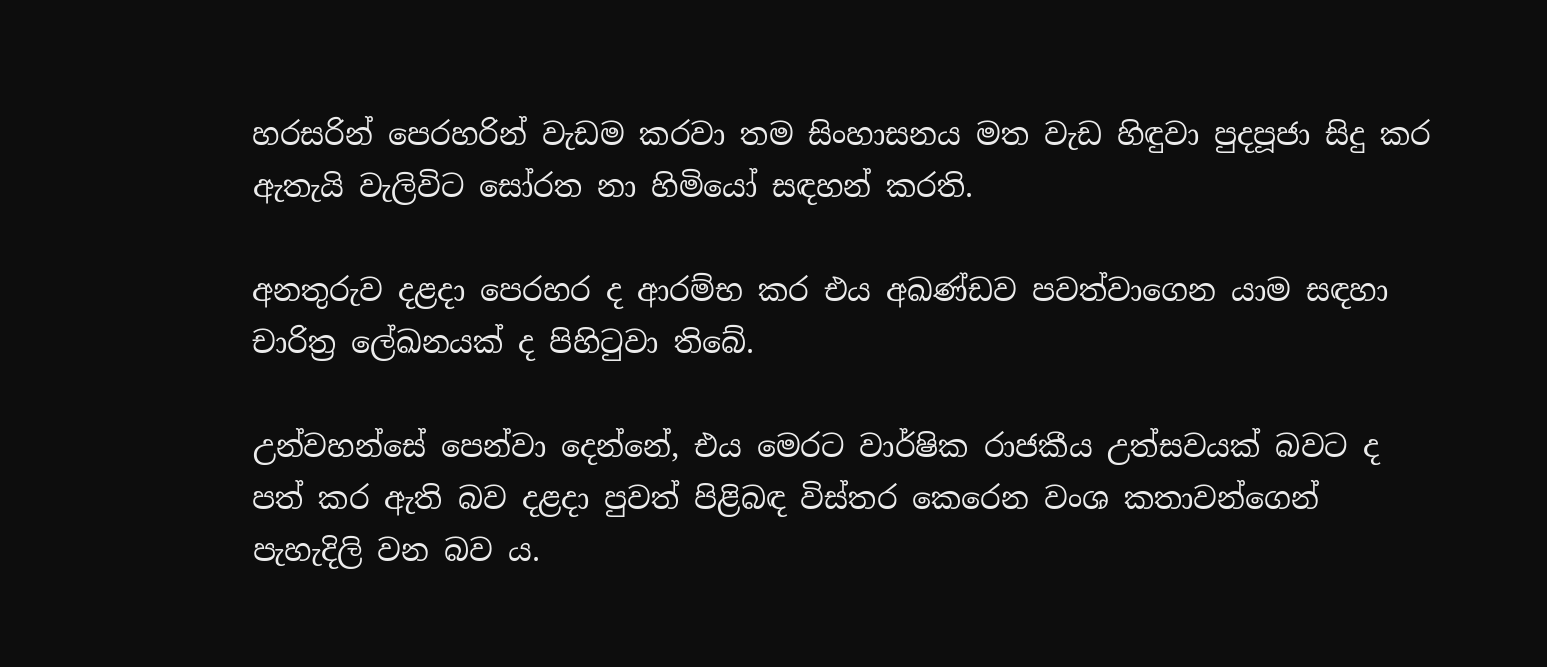හරසරින් පෙරහරින් වැඩම කරවා තම සිංහාසනය මත වැඩ හිඳුවා පුදපූජා සිදු කර ඇතැයි වැලිවිට සෝරත නා හිමියෝ සඳහන් කරති.

අනතුරුව දළදා පෙරහර ද ආරම්භ කර එය අඛණ්ඩව පවත්වාගෙන යාම සඳහා චාරිත්‍ර ලේඛනයක් ද පිහිටුවා තිබේ.

උන්වහන්සේ පෙන්වා දෙන්නේ, එය මෙරට වාර්ෂික රාජකීය උත්සවයක් බවට ද පත් කර ඇති බව දළදා පුවත් පිළිබඳ විස්තර කෙරෙන වංශ කතාවන්ගෙන් පැහැදිලි වන බව ය.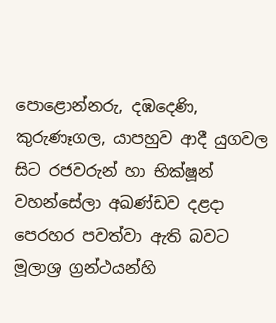පොළොන්නරු, දඹදෙණි, කුරුණෑගල, යාපහුව ආදී යුගවල සිට රජවරුන් හා භික්ෂූන් වහන්සේලා අඛණ්ඩව දළදා පෙරහර පවත්වා ඇති බවට මූලාශ්‍ර ග්‍රන්ථයන්හි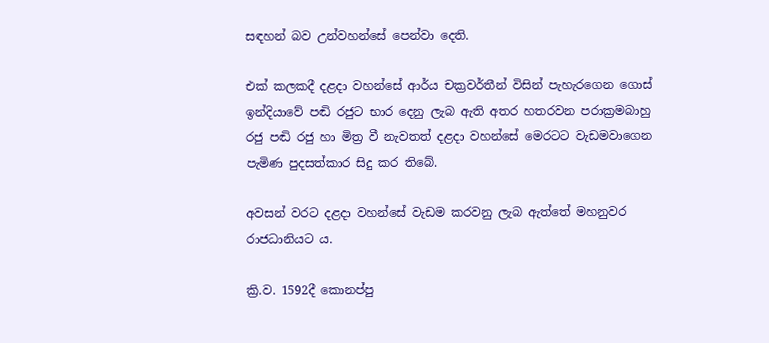සඳහන් බව උන්වහන්සේ පෙන්වා දෙති.

එක් කලකදී දළදා වහන්සේ ආර්ය චක්‍රවර්තීන් විසින් පැහැරගෙන ගොස් ඉන්දියාවේ පඬි රජුට භාර දෙනු ලැබ ඇති අතර හතරවන පරාක්‍රමබාහු රජු පඬි රජු හා මිත්‍ර වී නැවතත් දළදා වහන්සේ මෙරටට වැඩමවාගෙන පැමිණ පුදසත්කාර සිදු කර තිබේ.

අවසන් වරට දළදා වහන්සේ වැඩම කරවනු ලැබ ඇත්තේ මහනුවර රාජධානියට ය.

ක්‍රි.ව. 1592දී කොනප්පු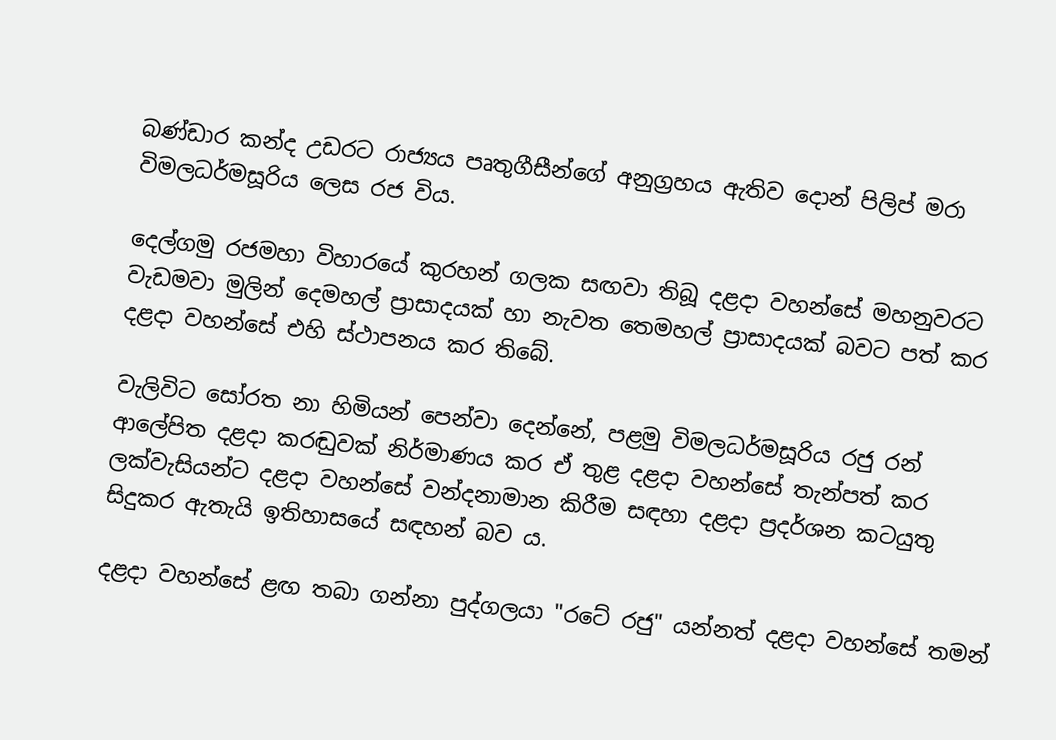බණ්ඩාර කන්ද උඩරට රාජ්‍යය පෘතුගීසීන්ගේ අනුග්‍රහය ඇතිව දොන් පිලිප් මරා විමලධර්මසූරිය ලෙස රජ විය.

දෙල්ගමු රජමහා විහාරයේ කුරහන් ගලක සඟවා තිබූ දළදා වහන්සේ මහනුවරට වැඩමවා මුලින් දෙමහල් ප්‍රාසාදයක් හා නැවත තෙමහල් ප්‍රාසාදයක් බවට පත් කර දළදා වහන්සේ එහි ස්ථාපනය කර තිබේ.

වැලිවිට සෝරත නා හිමියන් පෙන්වා දෙන්නේ, පළමු විමලධර්මසූරිය රජු රන් ආලේපිත දළදා කරඬුවක් නිර්මාණය කර ඒ තුළ දළදා වහන්සේ තැන්පත් කර ලක්වැසියන්ට දළදා වහන්සේ වන්දනාමාන කිරීම සඳහා දළදා ප්‍රදර්ශන කටයුතු සිදුකර ඇතැයි ඉතිහාසයේ සඳහන් බව ය.

දළදා වහන්සේ ළඟ තබා ගන්නා පුද්ගලයා "රටේ රජු" යන්නත් දළදා වහන්සේ තමන්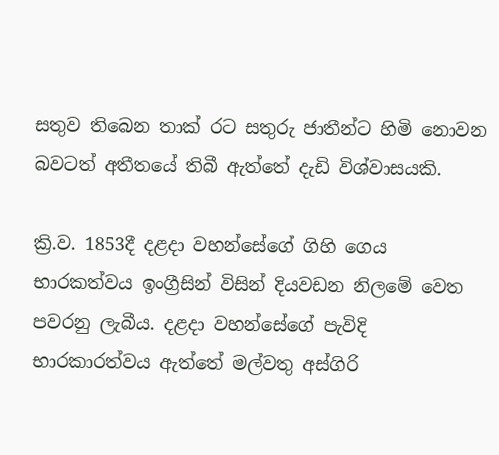සතුව තිබෙන තාක් රට සතුරු ජාතීන්ට හිමි නොවන බවටත් අතීතයේ තිබී ඇත්තේ දැඩි විශ්වාසයකි.

ක්‍රි.ව. 1853දී දළදා වහන්සේගේ ගිහි ගෙය භාරකත්වය ඉංග්‍රීසින් විසින් දියවඩන නිලමේ වෙත පවරනු ලැබීය. දළදා වහන්සේගේ පැවිදි භාරකාරත්වය ඇත්තේ මල්වතු අස්ගිරි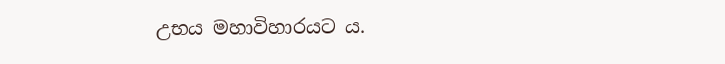උභය මහාවිහාරයට ය.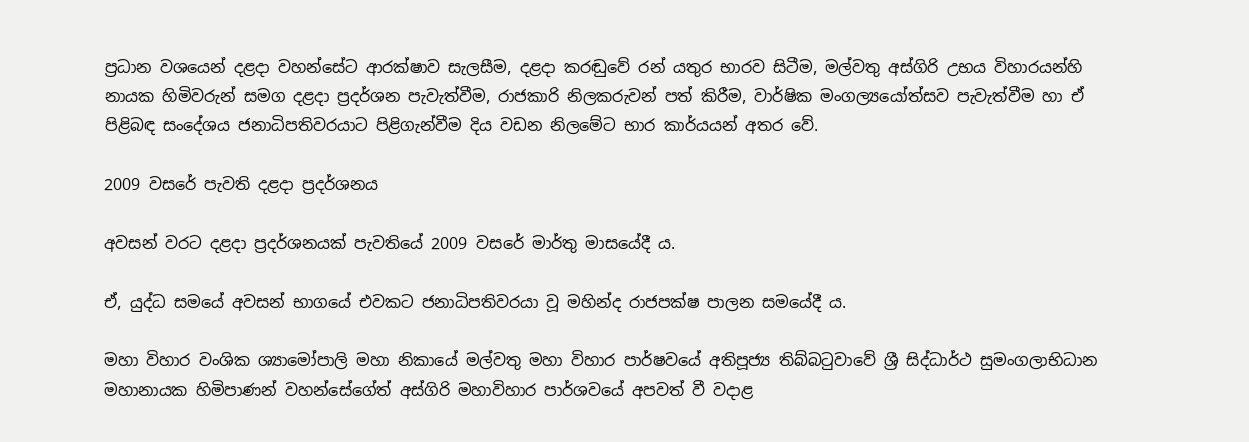ප්‍රධාන වශයෙන් දළදා වහන්සේට ආරක්ෂාව සැලසීම, දළදා කරඬුවේ රන් යතුර භාරව සිටීම, මල්වතු අස්ගිරි උභය විහාරයන්හි නායක හිමිවරුන් සමග දළදා ප්‍රදර්ශන පැවැත්වීම, රාජකාරි නිලකරුවන් පත් කිරීම, වාර්ෂික මංගල්‍යයෝත්සව පැවැත්වීම හා ඒ පිළිබඳ සංදේශය ජනාධිපතිවරයාට පිළිගැන්වීම දිය වඩන නිලමේට භාර කාර්යයන් අතර වේ.

2009 වසරේ පැවති දළදා ප්‍රදර්ශනය

අවසන් වරට දළදා ප්‍රදර්ශනයක් පැවතියේ 2009 වසරේ මාර්තු මාසයේදී ය.

ඒ, යුද්ධ සමයේ අවසන් භාගයේ එවකට ජනාධිපතිවරයා වූ මහින්ද රාජපක්ෂ පාලන සමයේදී ය.

මහා විහාර වංශික ශ්‍යාමෝපාලි මහා නිකායේ මල්වතු මහා විහාර පාර්ෂවයේ අතිපූජ්‍ය තිබ්බටුවාවේ ශ්‍රී සිද්ධාර්ථ සුමංගලාභිධාන මහානායක හිමිපාණන් වහන්සේගේත් අස්ගිරි මහාවිහාර පාර්ශවයේ අපවත් වී වදාළ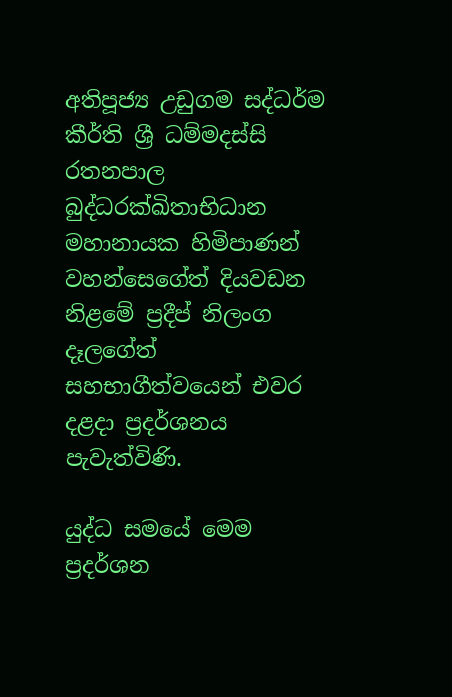අතිපූජ්‍ය උඩුගම සද්ධර්ම කීර්ති ශ්‍රී ධම්මදස්සි රතනපාල බුද්ධරක්ඛිතාභිධාන මහානායක හිමිපාණන් වහන්සෙගේත් දියවඩන නිළමේ ප්‍රදීප් නිලංග දෑලගේත් සහභාගීත්වයෙන් එවර දළදා ප්‍රදර්ශනය පැවැත්විණි.

යුද්ධ සමයේ මෙම ප්‍රදර්ශන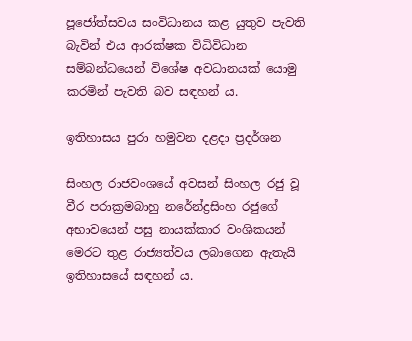පූජෝත්සවය සංවිධානය කළ යුතුව පැවති බැවින් එය ආරක්ෂක විධිවිධාන සම්බන්ධයෙන් විශේෂ අවධානයක් යොමු කරමින් පැවති බව සඳහන් ය.

ඉතිහාසය පුරා හමුවන දළදා ප්‍රදර්ශන

සිංහල රාජවංශයේ අවසන් සිංහල රජු වූ වීර පරාක්‍රමබාහු නරේන්ද්‍රසිංහ රජුගේ අභාවයෙන් පසු නායක්කාර වංශිකයන් මෙරට තුළ රාජ්‍යත්වය ලබාගෙන ඇතැයි ඉතිහාසයේ සඳහන් ය.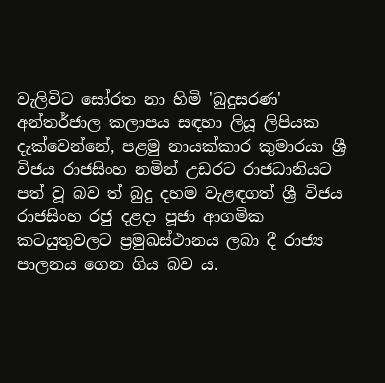වැලිවිට සෝරත නා හිමි 'බුදුසරණ' අන්තර්ජාල කලාපය සඳහා ලියූ ලිපියක දැක්වෙන්නේ, පළමු නායක්කාර කුමාරයා ශ්‍රී විජය රාජසිංහ නමින් උඩරට රාජධානියට පත් වූ බව ත් බුදු දහම වැළඳගත් ශ්‍රී විජය රාජසිංහ රජු දළදා පූජා ආගමික කටයුතුවලට ප්‍රමුඛස්ථානය ලබා දී රාජ්‍ය පාලනය ගෙන ගිය බව ය.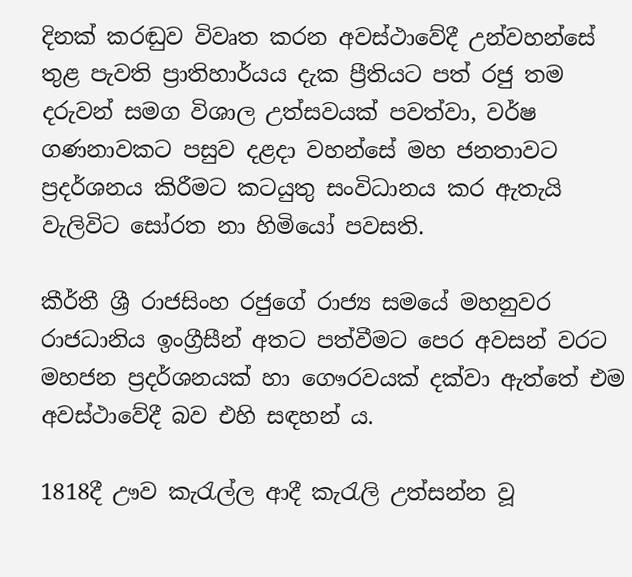දිනක් කරඬුව විවෘත කරන අවස්ථාවේදී උන්වහන්සේ තුළ පැවති ප්‍රාතිහාර්යය දැක ප්‍රීතියට පත් රජු තම දරුවන් සමග විශාල උත්සවයක් පවත්වා, වර්ෂ ගණනාවකට පසුව දළදා වහන්සේ මහ ජනතාවට ප්‍රදර්ශනය කිරීමට කටයුතු සංවිධානය කර ඇතැයි වැලිවිට සෝරත නා හිමියෝ පවසති.

කීර්තී ශ්‍රී රාජසිංහ රජුගේ රාජ්‍ය සමයේ මහනුවර රාජධානිය ඉංග්‍රීසීන් අතට පත්වීමට පෙර අවසන් වරට මහජන ප්‍රදර්ශනයක් හා ගෞරවයක් දක්වා ඇත්තේ එම අවස්ථාවේදී බව එහි සඳහන් ය.

1818දී ඌව කැරැල්ල ආදී කැරැලි උත්සන්න වූ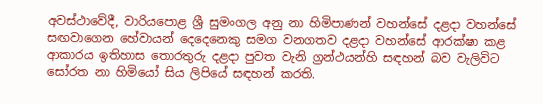අවස්ථාවේදී, වාරියපොළ ශ්‍රී සුමංගල අනු නා හිමිපාණන් වහන්සේ දළදා වහන්සේ සඟවාගෙන හේවායන් දෙදෙනෙකු සමග වනගතව දළදා වහන්සේ ආරක්ෂා කළ ආකාරය ඉතිහාස තොරතුරු දළදා පුවත වැනි ග්‍රන්ථයන්හි සඳහන් බව වැලිවිට සෝරත නා හිමියෝ සිය ලිපියේ සඳහන් කරති.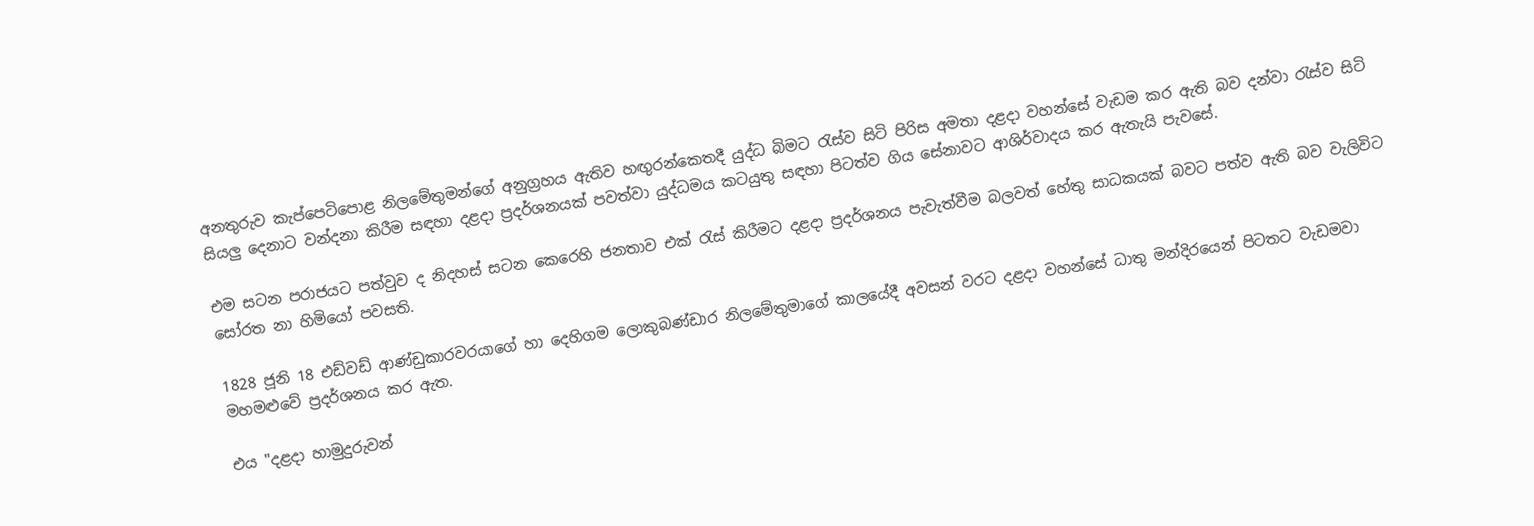අනතුරුව කැප්පෙටිපොළ නිලමේතුමන්ගේ අනුග්‍රහය ඇතිව හඟුරන්කෙතදී යුද්ධ බිමට රැස්ව සිටි පිරිස අමතා දළදා වහන්සේ වැඩම කර ඇති බව දන්වා රැස්ව සිටි සියලු දෙනාට වන්දනා කිරීම සඳහා දළදා ප්‍රදර්ශනයක් පවත්වා යුද්ධමය කටයුතු සඳහා පිටත්ව ගිය සේනාවට ආශිර්වාදය කර ඇතැයි පැවසේ.

එම සටන පරාජයට පත්වුව ද නිදහස් සටන කෙරෙහි ජනතාව එක් රැස් කිරීමට දළදා ප්‍රදර්ශනය පැවැත්වීම බලවත් හේතු සාධකයක් බවට පත්ව ඇති බව වැලිවිට සෝරත නා හිමියෝ පවසති.

1828 ජූනි 18 එඩ්වඩ් ආණ්ඩුකාරවරයාගේ හා දෙහිගම ලොකුබණ්ඩාර නිලමේතුමාගේ කාලයේදී අවසන් වරට දළදා වහන්සේ ධාතු මන්දිරයෙන් පිටතට වැඩමවා මහමළුවේ ප්‍රදර්ශනය කර ඇත.

එය "දළදා හාමුදුරුවන්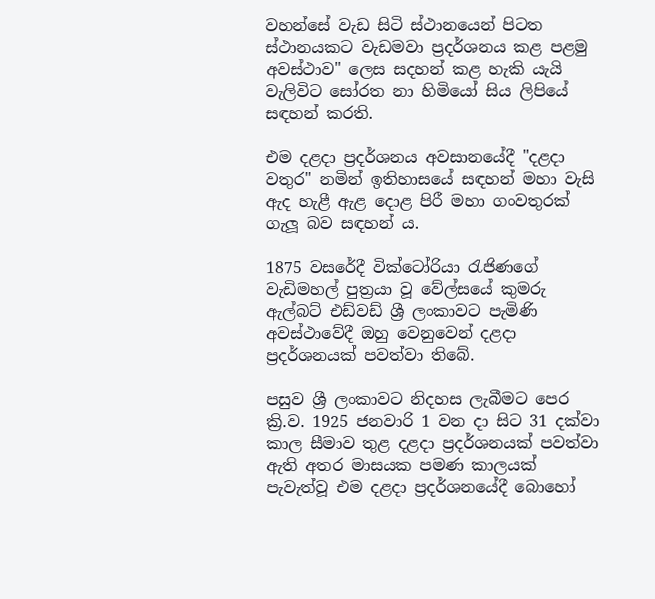වහන්සේ වැඩ සිටි ස්ථානයෙන් පිටත ස්ථානයකට වැඩමවා ප්‍රදර්ශනය කළ පළමු අවස්ථාව" ලෙස සදහන් කළ හැකි යැයි වැලිවිට සෝරත නා හිමියෝ සිය ලිපියේ සඳහන් කරති.

එම දළදා ප්‍රදර්ශනය අවසානයේදී "දළදා වතුර" නමින් ඉතිහාසයේ සඳහන් මහා වැසි ඇද හැළී ඇළ දොළ පිරී මහා ගංවතුරක් ගැලූ බව සඳහන් ය.

1875 වසරේදී වික්ටෝරියා රැජිණගේ වැඩිමහල් පුත්‍රයා වූ වේල්සයේ කුමරු ඇල්බට් එඩ්වඩ් ශ්‍රී ලංකාවට පැමිණි අවස්ථාවේදී ඔහු වෙනුවෙන් දළදා ප්‍රදර්ශනයක් පවත්වා තිබේ.

පසුව ශ්‍රී ලංකාවට නිදහස ලැබීමට පෙර ක්‍රි.ව. 1925 ජනවාරි 1 වන දා සිට 31 දක්වා කාල සීමාව තුළ දළදා ප්‍රදර්ශනයක් පවත්වා ඇති අතර මාසයක පමණ කාලයක් පැවැත්වූ එම දළදා ප්‍රදර්ශනයේදී බොහෝ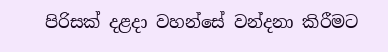පිරිසක් දළදා වහන්සේ වන්දනා කිරීමට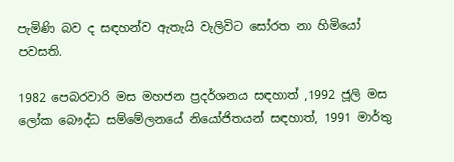පැමිණි බව ද සඳහන්ව ඇතැයි වැලිවිට සෝරත නා හිමියෝ පවසති.

1982 පෙබරවාරි මස මහජන ප්‍රදර්ශනය සඳහාත් ,1992 ජූලි මස ලෝක බෞද්ධ සම්මේලනයේ නියෝජිතයන් සඳහාත්, 1991 මාර්තු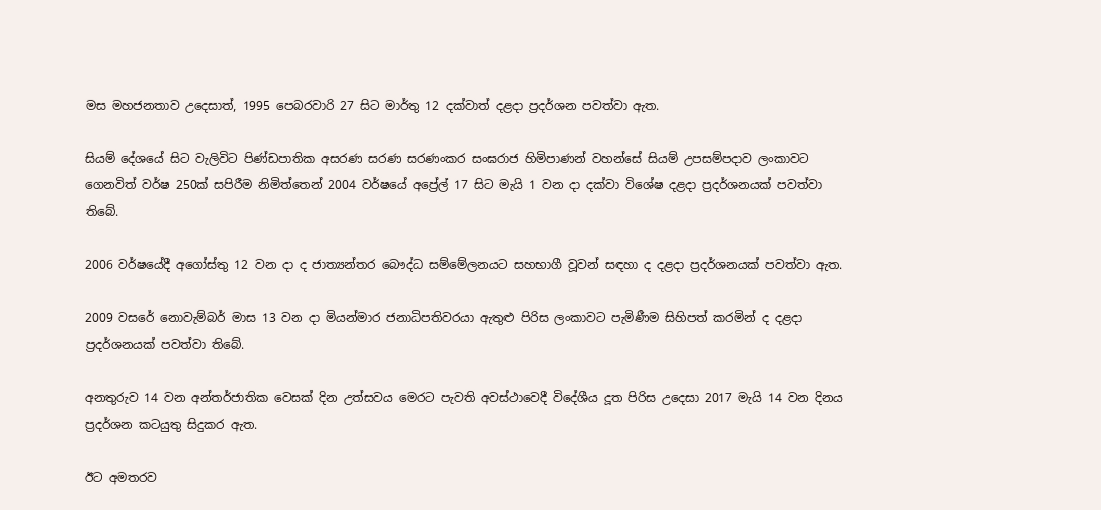මස මහජනතාව උදෙසාත්, 1995 පෙබරවාරි 27 සිට මාර්තු 12 දක්වාත් දළදා ප්‍රදර්ශන පවත්වා ඇත.

සියම් දේශයේ සිට වැලිවිට පිණ්ඩපාතික අසරණ සරණ සරණංකර සංඝරාජ හිමිපාණන් වහන්සේ සියම් උපසම්පදාව ලංකාවට ගෙනවිත් වර්ෂ 250ක් සපිරීම නිමිත්තෙන් 2004 වර්ෂයේ අප්‍රේල් 17 සිට මැයි 1 වන දා දක්වා විශේෂ දළදා ප්‍රදර්ශනයක් පවත්වා තිබේ.

2006 වර්ෂයේදී අගෝස්තු 12 වන දා ද ජාත්‍යන්තර බෞද්ධ සම්මේලනයට සහභාගී වූවන් සඳහා ද දළදා ප්‍රදර්ශනයක් පවත්වා ඇත.

2009 වසරේ නොවැම්බර් මාස 13 වන දා මියන්මාර ජනාධිපතිවරයා ඇතුළු පිරිස ලංකාවට පැමිණීම සිහිපත් කරමින් ද දළදා ප්‍රදර්ශනයක් පවත්වා තිබේ.

අනතුරුව 14 වන අන්තර්ජාතික වෙසක් දින උත්සවය මෙරට පැවති අවස්ථාවෙදී විදේශීය දූත පිරිස උදෙසා 2017 මැයි 14 වන දිනය ප්‍රදර්ශන කටයුතු සිදුකර ඇත.

ඊට අමතරව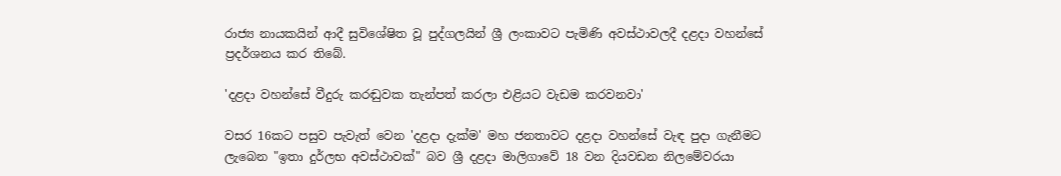රාජ්‍ය නායකයින් ආදී සුවිශේෂිත වූ පුද්ගලයින් ශ්‍රී ලංකාවට පැමිණි අවස්ථාවලදී දළදා වහන්සේ ප්‍රදර්ශනය කර තිබේ.

'දළදා වහන්සේ වීදුරු කරඬුවක තැන්පත් කරලා එළියට වැඩම කරවනවා'

වසර 16කට පසුව පැවැත් වෙන 'දළදා දැක්ම' මහ ජනතාවට දළදා වහන්සේ වැඳ පුදා ගැනීමට ලැබෙන "ඉතා දුර්ලභ අවස්ථාවක්" බව ශ්‍රී දළදා මාලිගාවේ 18 වන දියවඩන නිලමේවරයා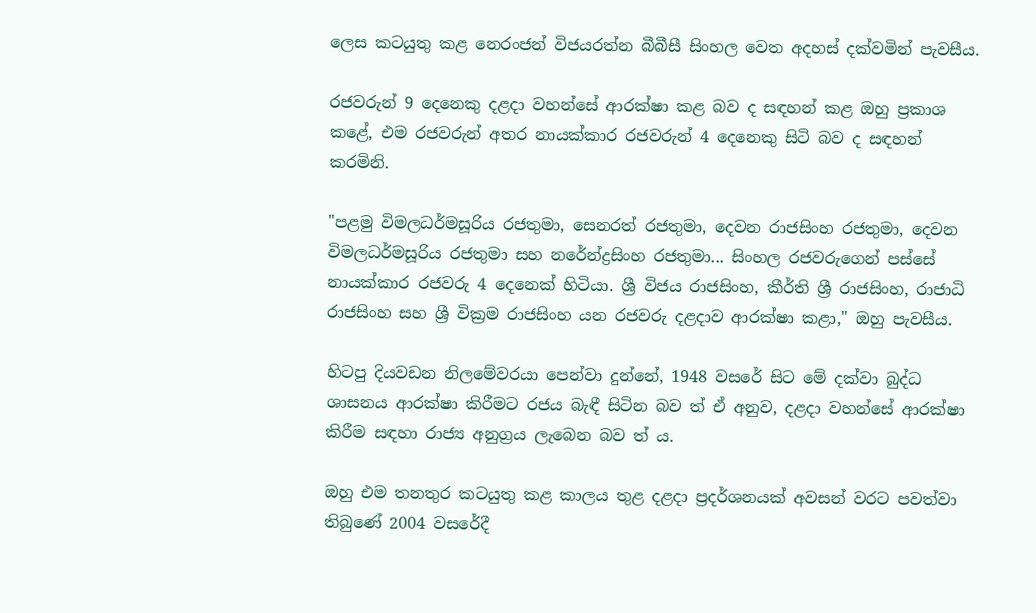ලෙස කටයුතු කළ නෙරංජන් විජයරත්න බීබීසී සිංහල වෙත අදහස් දක්වමින් පැවසීය.

රජවරුන් 9 දෙනෙකු දළදා වහන්සේ ආරක්ෂා කළ බව ද සඳහන් කළ ඔහු ප්‍රකාශ කළේ, එම රජවරුන් අතර නායක්කාර රජවරුන් 4 දෙනෙකු සිටි බව ද සඳහන් කරමිනි.

"පළමු විමලධර්මසූරිය රජතුමා, සෙනරත් රජතුමා, දෙවන රාජසිංහ රජතුමා, දෙවන විමලධර්මසූරිය රජතුමා සහ නරේන්ද්‍රසිංහ රජතුමා... සිංහල රජවරුගෙන් පස්සේ නායක්කාර රජවරු 4 දෙනෙක් හිටියා. ශ්‍රී විජය රාජසිංහ, කීර්ති ශ්‍රී රාජසිංහ, රාජාධි රාජසිංහ සහ ශ්‍රී වික්‍රම රාජසිංහ යන රජවරු දළදාව ආරක්ෂා කළා," ඔහු පැවසීය.

හිටපු දියවඩන නිලමේවරයා පෙන්වා දුන්නේ, 1948 වසරේ සිට මේ දක්වා බුද්ධ ශාසනය ආරක්ෂා කිරීමට රජය බැඳී සිටින බව ත් ඒ අනුව, දළදා වහන්සේ ආරක්ෂා කිරීම සඳහා රාජ්‍ය අනුග්‍රය ලැබෙන බව ත් ය.

ඔහු එම තනතුර කටයුතු කළ කාලය තුළ දළදා ප්‍රදර්ශනයක් අවසන් වරට පවත්වා තිබුණේ 2004 වසරේදී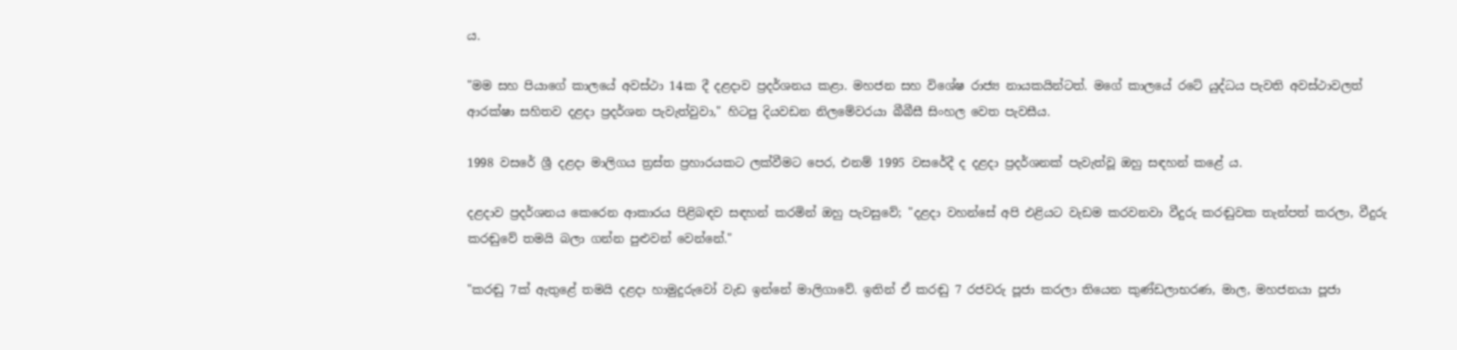ය.

"මම සහ පියාගේ කාලයේ අවස්ථා 14ක දී දළදාව ප්‍රදර්ශනය කළා. මහජන සහ විශේෂ රාජ්‍ය නායකයින්ටත්. මගේ කාලයේ රටේ යුද්ධය පැවති අවස්ථාවලත් ආරක්ෂා සහිතව දළදා ප්‍රදර්ශන පැවැත්වුවා," හිටපු දියවඩන නිලමේවරයා බීබීසී සිංහල වෙත පැවසීය.

1998 වසරේ ශ්‍රී දළදා මාලිගය ත්‍රස්ත ප්‍රහාරයකට ලක්වීමට පෙර, එනම් 1995 වසරේදී ද දළදා ප්‍රදර්ශනක් පැවැත්වූ ඔහු සඳහන් කළේ ය.

දළදාව ප්‍රදර්ශනය කෙරෙන ආකාරය පිළිබඳව සඳහන් කරමින් ඔහු පැවසුවේ; "දළදා වහන්සේ අපි එළියට වැඩම කරවනවා වීදුරු කරඬුවක තැන්පත් කරලා, වීදුරු කරඬුවේ තමයි බලා ගන්න පුළුවන් වෙන්නේ."

"කරඬු 7ක් ඇතුළේ තමයි දළදා හාමුදුරුවෝ වැඩ ඉන්නේ මාලිගාවේ. ඉතින් ඒ කරඬු 7 රජවරු පූජා කරලා තියෙන කුණ්ඩලාභරණ, මාල, මහජනයා පූජා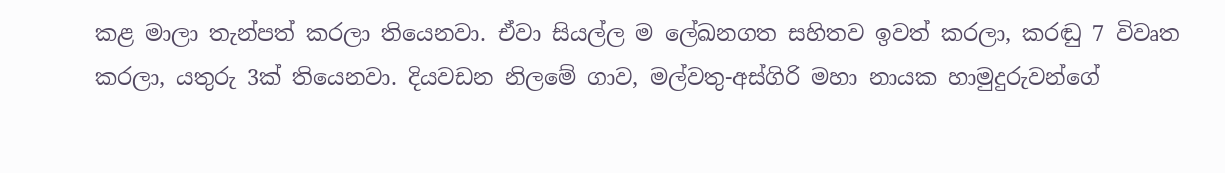කළ මාලා තැන්පත් කරලා තියෙනවා. ඒවා සියල්ල ම ලේඛනගත සහිතව ඉවත් කරලා, කරඬු 7 විවෘත කරලා, යතුරු 3ක් තියෙනවා. දියවඩන නිලමේ ගාව, මල්වතු-අස්ගිරි මහා නායක හාමුදුරුවන්ගේ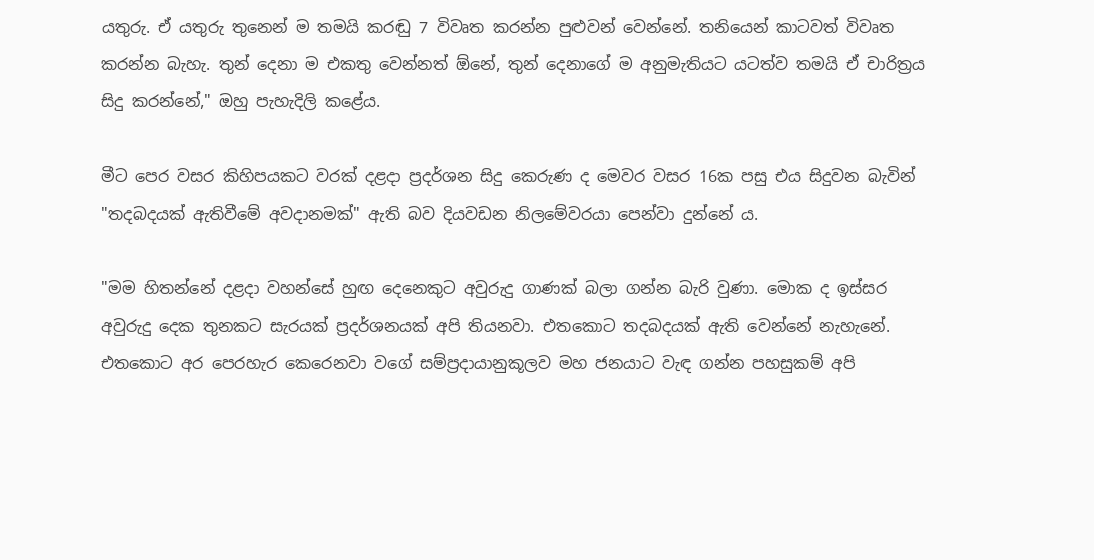යතුරු. ඒ යතුරු තුනෙන් ම තමයි කරඬු 7 විවෘත කරන්න පුළුවන් වෙන්නේ. තනියෙන් කාටවත් විවෘත කරන්න බැහැ. තුන් දෙනා ම එකතු වෙන්නත් ඕනේ, තුන් දෙනාගේ ම අනුමැතියට යටත්ව තමයි ඒ චාරිත්‍රය සිදු කරන්නේ," ඔහු පැහැදිලි කළේය.

මීට පෙර වසර කිහිපයකට වරක් දළදා ප්‍රදර්ශන සිදු කෙරුණ ද මෙවර වසර 16ක පසු එය සිදුවන බැවින් "තදබදයක් ඇතිවීමේ අවදානමක්" ඇති බව දියවඩන නිලමේවරයා පෙන්වා දුන්නේ ය.

"මම හිතන්නේ දළදා වහන්සේ හුඟ දෙනෙකුට අවුරුදු ගාණක් බලා ගන්න බැරි වුණා. මොක ද ඉස්සර අවුරුදු දෙක තුනකට සැරයක් ප්‍රදර්ශනයක් අපි තියනවා. එතකොට තදබදයක් ඇති වෙන්නේ නැහැනේ. එතකොට අර පෙරහැර කෙරෙනවා වගේ සම්ප්‍රදායානුකූලව මහ ජනයාට වැඳ ගන්න පහසුකම් අපි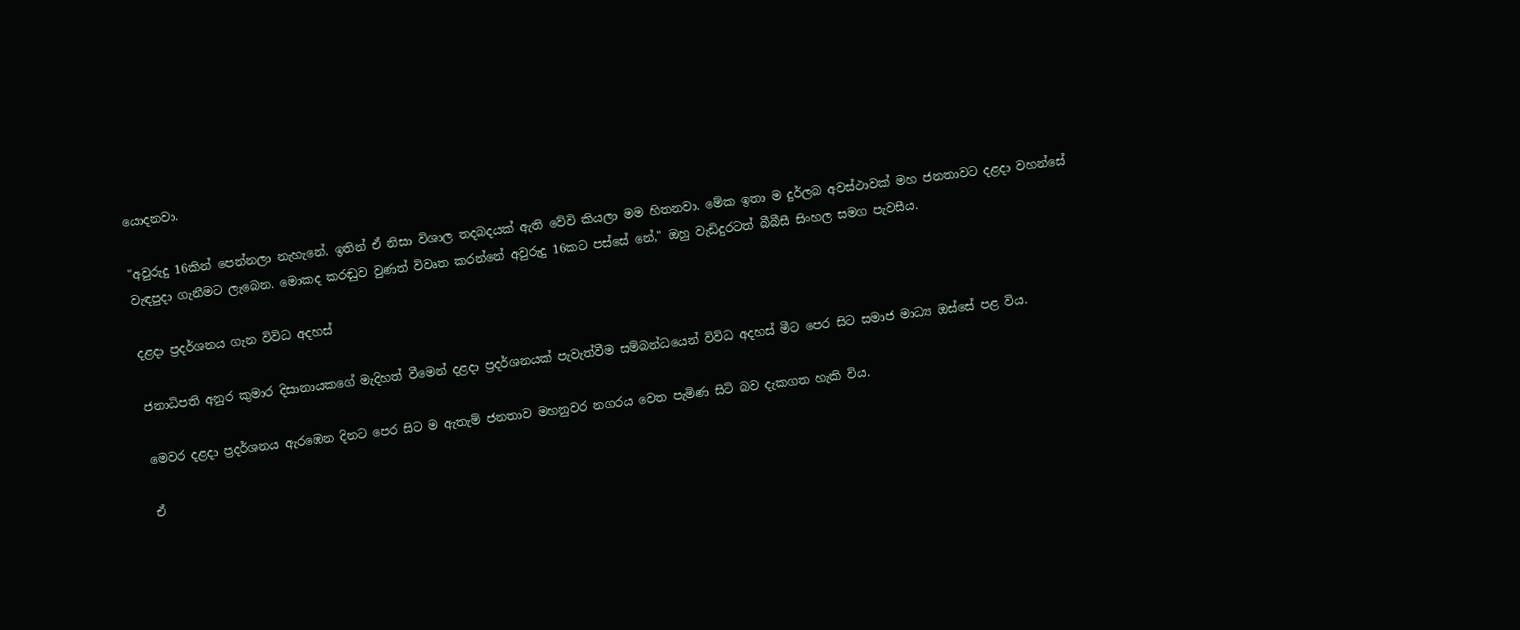යොදනවා.

"අවුරුදු 16කින් පෙන්නලා නැහැනේ. ඉතින් ඒ නිසා විශාල තදබදයක් ඇති වේවි කියලා මම හිතනවා. මේක ඉතා ම දුර්ලබ අවස්ථාවක් මහ ජනතාවට දළදා වහන්සේ වැඳපුදා ගැනීමට ලැබෙන. මොකද කරඬුව වුණත් විවෘත කරන්නේ අවුරුදු 16කට පස්සේ නේ," ඔහු වැඩිදුරටත් බීබීසී සිංහල සමග පැවසීය.

දළදා ප්‍රදර්ශනය ගැන විවිධ අදහස්

ජනාධිපති අනුර කුමාර දිසානායකගේ මැදිහත් වීමෙන් දළදා ප්‍රදර්ශනයක් පැවැත්වීම සම්බන්ධයෙන් විවිධ අදහස් මීට පෙර සිට සමාජ මාධ්‍ය ඔස්සේ පළ විය.

මෙවර දළදා ප්‍රදර්ශනය ඇරඹෙන දිනට පෙර සිට ම ඇතැම් ජනතාව මහනුවර නගරය වෙත පැමිණ සිටි බව දැකගත හැකි විය.

ඒ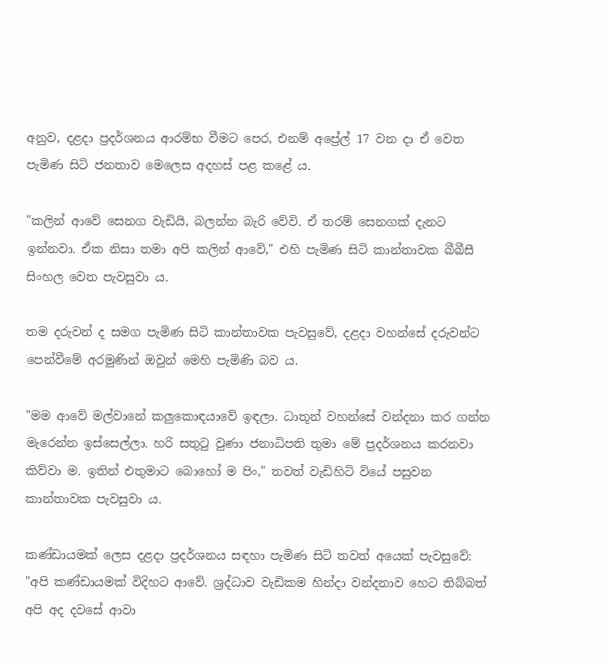අනුව, දළදා ප්‍රදර්ශනය ආරම්භ වීමට පෙර, එනම් අප්‍රේල් 17 වන දා ඒ වෙත පැමිණ සිටි ජනතාව මෙලෙස අදහස් පළ කළේ ය.

"කලින් ආවේ සෙනග වැඩියි, බලන්න බැරි වේවි. ඒ තරම් සෙනගක් දැනට ඉන්නවා. ඒක නිසා තමා අපි කලින් ආවේ," එහි පැමිණ සිටි කාන්තාවක බීබීසී සිංහල වෙත පැවසුවා ය.

තම දරුවන් ද සමග පැමිණ සිටි කාන්තාවක පැවසුවේ, දළදා වහන්සේ දරුවන්ට පෙන්වීමේ අරමුණින් ඔවුන් මෙහි පැමිණි බව ය.

"මම ආවේ මල්වානේ කලුකොඳයාවේ ඉඳලා. ධාතූන් වහන්සේ වන්දනා කර ගන්න මැරෙන්න ඉස්සෙල්ලා. හරි සතුටු වුණා ජනාධිපති තුමා මේ ප්‍රදර්ශනය කරනවා කිව්වා ම. ඉතින් එතුමාට බොහෝ ම පිං," තවත් වැඩිහිටි වියේ පසුවන කාන්තාවක පැවසුවා ය.

කණ්ඩායමක් ලෙස දළදා ප්‍රදර්ශනය සඳහා පැමිණ සිටි තවත් අයෙක් පැවසුවේ: "අපි කණ්ඩායමක් විදිහට ආවේ. ශ්‍රද්ධාව වැඩිකම හින්දා වන්දනාව හෙට තිබ්බත් අපි අද දවසේ ආවා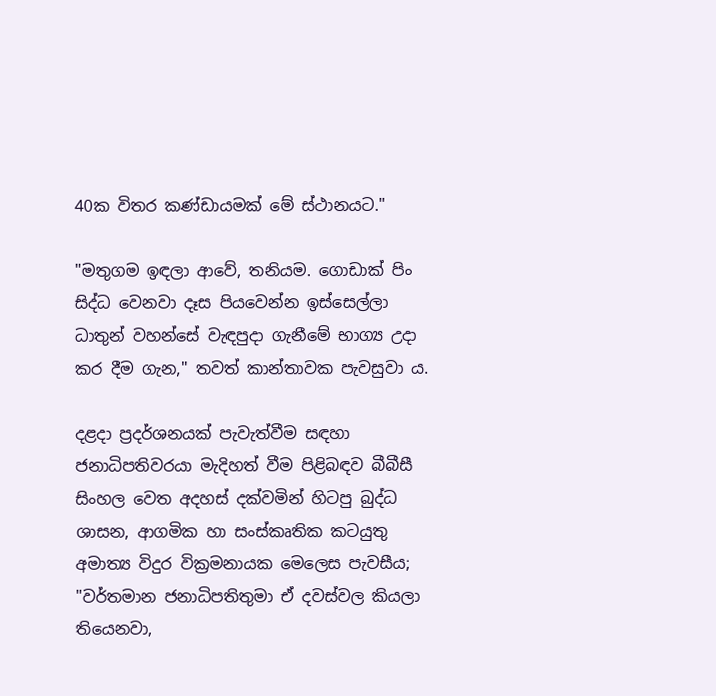40ක විතර කණ්ඩායමක් මේ ස්ථානයට."

"මතුගම ඉඳලා ආවේ, තනියම. ගොඩාක් පිං සිද්ධ වෙනවා දෑස පියවෙන්න ඉස්සෙල්ලා ධාතුන් වහන්සේ වැඳපුදා ගැනීමේ භාග්‍ය උදා කර දීම ගැන," තවත් කාන්තාවක පැවසුවා ය.

දළදා ප්‍රදර්ශනයක් පැවැත්වීම සඳහා ජනාධිපතිවරයා මැදිහත් වීම පිළිබඳව බීබීසී සිංහල වෙත අදහස් දක්වමින් හිටපු බුද්ධ ශාසන, ආගමික හා සංස්කෘතික කටයුතු අමාත්‍ය විදුර වික්‍රමනායක මෙලෙස පැවසීය; "වර්තමාන ජනාධිපතිතුමා ඒ දවස්වල කියලා තියෙනවා,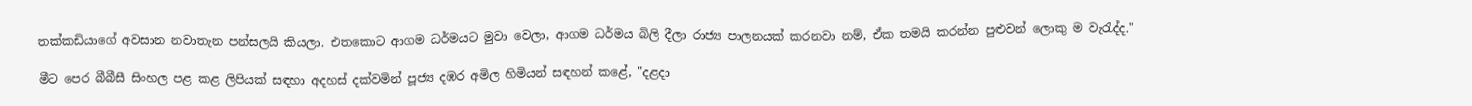තක්කඩියාගේ අවසාන නවාතැන පන්සලයි කියලා. එතකොට ආගම ධර්මයට මුවා වෙලා, ආගම ධර්මය බිලි දීලා රාජ්‍ය පාලනයක් කරනවා නම්, ඒක තමයි කරන්න පුළුවන් ලොකු ම වැරැද්ද."

මීට පෙර බීබීසී සිංහල පළ කළ ලිපියක් සඳහා අදහස් දක්වමින් පූජ්‍ය දඹර අමිල හිමියන් සඳහන් කළේ, "දළදා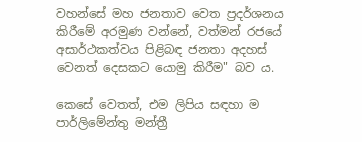වහන්සේ මහ ජනතාව වෙත ප්‍රදර්ශනය කිරීමේ අරමුණ වන්නේ, වත්මන් රජයේ අසාර්ථකත්වය පිළිබඳ ජනතා අදහස් වෙනත් දෙසකට යොමු කිරීම" බව ය.

කෙසේ වෙතත්, එම ලිපිය සඳහා ම පාර්ලිමේන්තු මන්ත්‍රී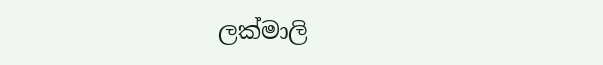ලක්මාලි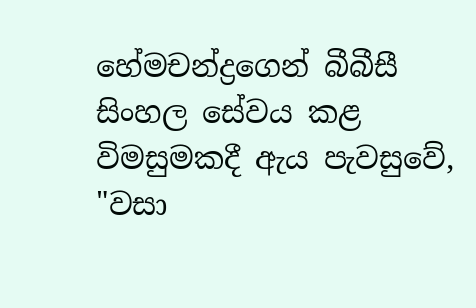හේමචන්ද්‍රගෙන් බීබීසී සිංහල සේවය කළ විමසුමකදී ඇය පැවසුවේ, "වසා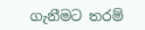ගැනීමට තරම්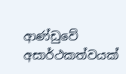ආණ්ඩුවේ අසාර්ථකත්වයක්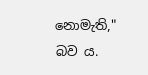නොමැති," බව ය.